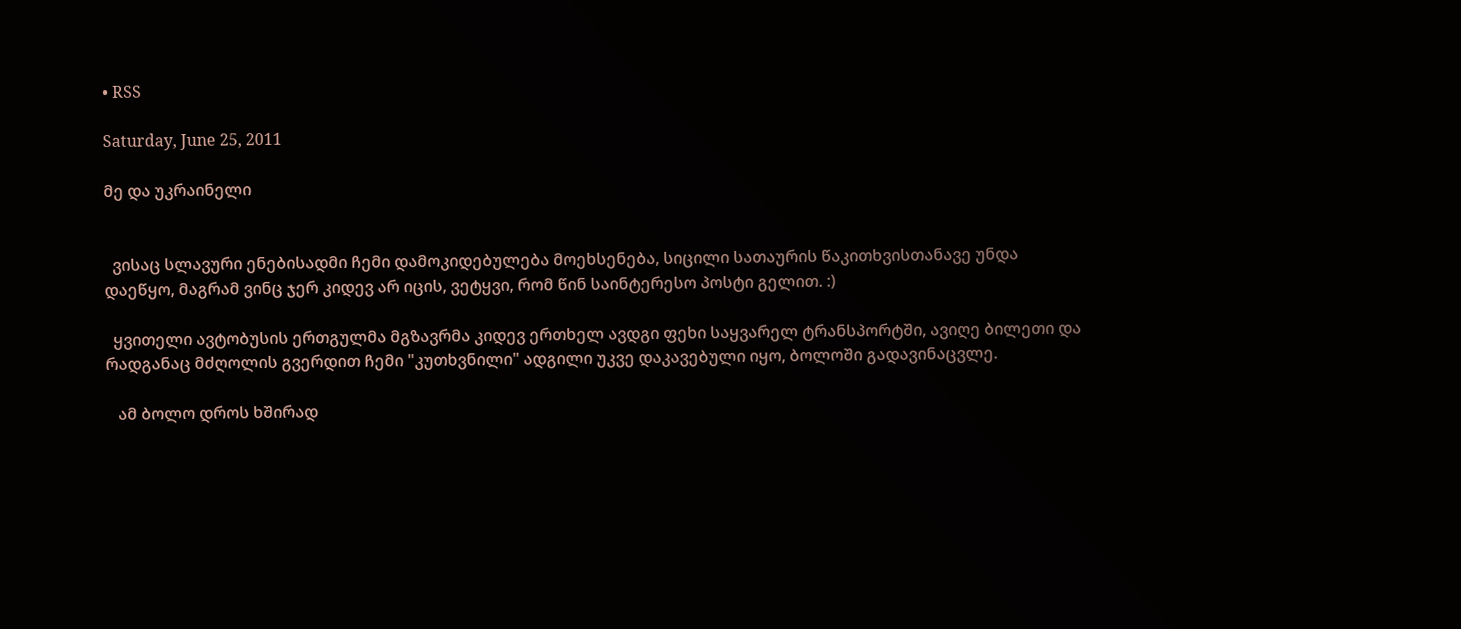• RSS

Saturday, June 25, 2011

მე და უკრაინელი


  ვისაც სლავური ენებისადმი ჩემი დამოკიდებულება მოეხსენება, სიცილი სათაურის წაკითხვისთანავე უნდა დაეწყო, მაგრამ ვინც ჯერ კიდევ არ იცის, ვეტყვი, რომ წინ საინტერესო პოსტი გელით. :)

  ყვითელი ავტობუსის ერთგულმა მგზავრმა კიდევ ერთხელ ავდგი ფეხი საყვარელ ტრანსპორტში, ავიღე ბილეთი და რადგანაც მძღოლის გვერდით ჩემი "კუთხვნილი" ადგილი უკვე დაკავებული იყო, ბოლოში გადავინაცვლე.

   ამ ბოლო დროს ხშირად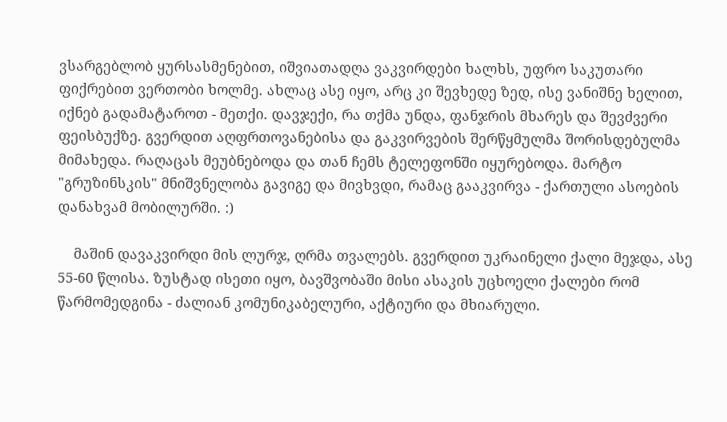ვსარგებლობ ყურსასმენებით, იშვიათადღა ვაკვირდები ხალხს, უფრო საკუთარი ფიქრებით ვერთობი ხოლმე. ახლაც ასე იყო, არც კი შევხედე ზედ, ისე ვანიშნე ხელით, იქნებ გადამატაროთ - მეთქი. დავჯექი, რა თქმა უნდა, ფანჯრის მხარეს და შევძვერი ფეისბუქზე. გვერდით აღფრთოვანებისა და გაკვირვების შერწყმულმა შორისდებულმა მიმახედა. რაღაცას მეუბნებოდა და თან ჩემს ტელეფონში იყურებოდა. მარტო "გრუზინსკის" მნიშვნელობა გავიგე და მივხვდი, რამაც გააკვირვა - ქართული ასოების დანახვამ მობილურში. :)

    მაშინ დავაკვირდი მის ლურჯ, ღრმა თვალებს. გვერდით უკრაინელი ქალი მეჯდა, ასე 55-60 წლისა. ზუსტად ისეთი იყო, ბავშვობაში მისი ასაკის უცხოელი ქალები რომ წარმომედგინა - ძალიან კომუნიკაბელური, აქტიური და მხიარული.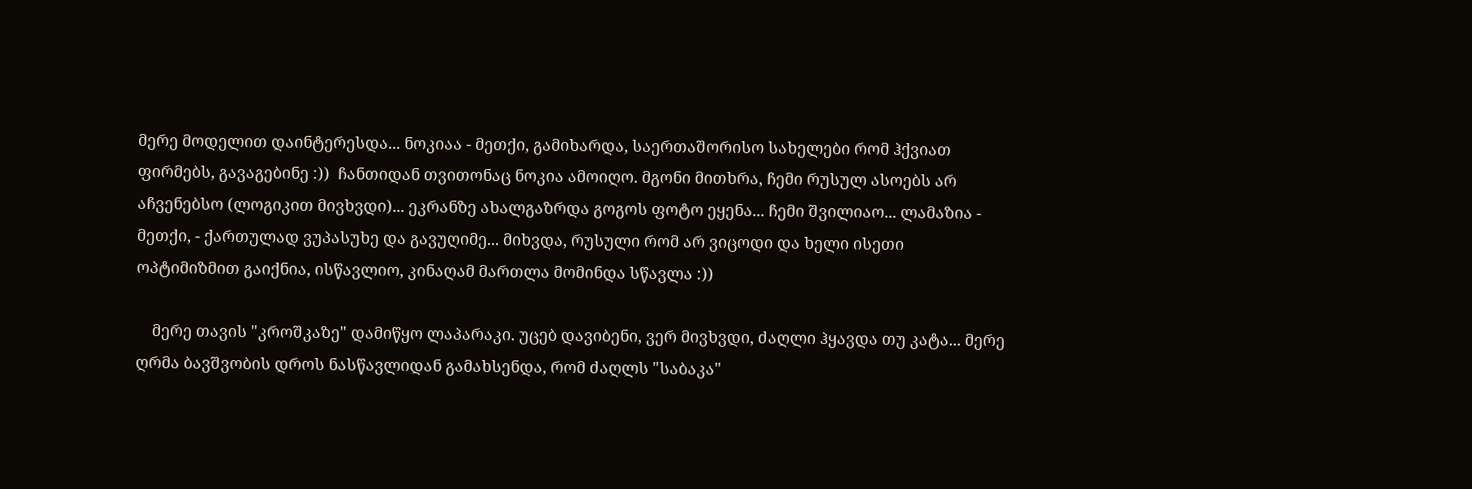მერე მოდელით დაინტერესდა... ნოკიაა - მეთქი, გამიხარდა, საერთაშორისო სახელები რომ ჰქვიათ ფირმებს, გავაგებინე :))  ჩანთიდან თვითონაც ნოკია ამოიღო. მგონი მითხრა, ჩემი რუსულ ასოებს არ აჩვენებსო (ლოგიკით მივხვდი)... ეკრანზე ახალგაზრდა გოგოს ფოტო ეყენა... ჩემი შვილიაო... ლამაზია - მეთქი, - ქართულად ვუპასუხე და გავუღიმე... მიხვდა, რუსული რომ არ ვიცოდი და ხელი ისეთი ოპტიმიზმით გაიქნია, ისწავლიო, კინაღამ მართლა მომინდა სწავლა :))

    მერე თავის "კროშკაზე" დამიწყო ლაპარაკი. უცებ დავიბენი, ვერ მივხვდი, ძაღლი ჰყავდა თუ კატა... მერე ღრმა ბავშვობის დროს ნასწავლიდან გამახსენდა, რომ ძაღლს "საბაკა"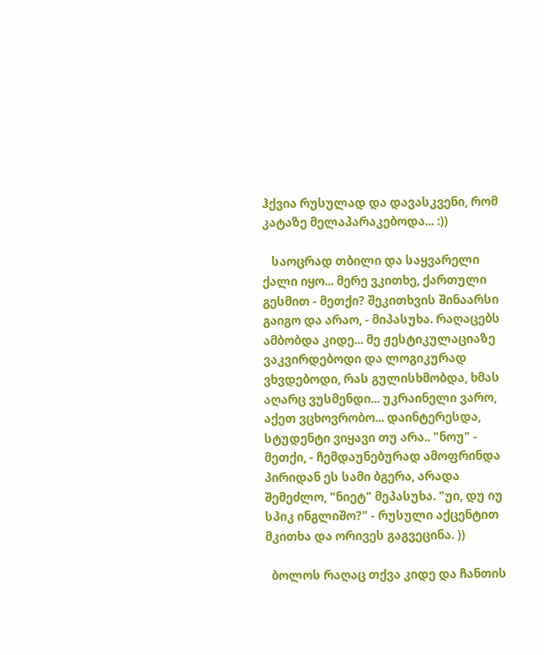ჰქვია რუსულად და დავასკვენი, რომ კატაზე მელაპარაკებოდა... :))

   საოცრად თბილი და საყვარელი ქალი იყო... მერე ვკითხე, ქართული გესმით - მეთქი? შეკითხვის შინაარსი გაიგო და არაო, - მიპასუხა. რაღაცებს ამბობდა კიდე... მე ჟესტიკულაციაზე ვაკვირდებოდი და ლოგიკურად ვხვდებოდი, რას გულისხმობდა, ხმას აღარც ვუსმენდი... უკრაინელი ვარო, აქეთ ვცხოვრობო... დაინტერესდა, სტუდენტი ვიყავი თუ არა.. "ნოუ" - მეთქი, - ჩემდაუნებურად ამოფრინდა პირიდან ეს სამი ბგერა, არადა შემეძლო, "ნიეტ" მეპასუხა. "უი, დუ იუ სპიკ ინგლიშო?" - რუსული აქცენტით მკითხა და ორივეს გაგვეცინა. ))

  ბოლოს რაღაც თქვა კიდე და ჩანთის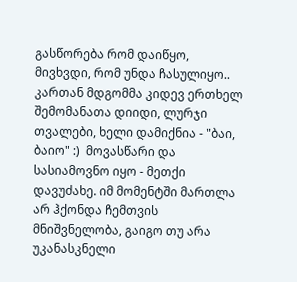გასწორება რომ დაიწყო, მივხვდი, რომ უნდა ჩასულიყო.. კართან მდგომმა კიდევ ერთხელ შემომანათა დიიდი, ლურჯი თვალები, ხელი დამიქნია - "ბაი, ბაიო" :)  მოვასწარი და სასიამოვნო იყო - მეთქი დავუძახე. იმ მომენტში მართლა არ ჰქონდა ჩემთვის მნიშვნელობა, გაიგო თუ არა უკანასკნელი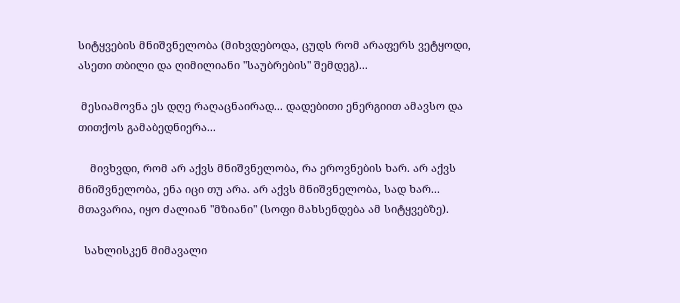სიტყვების მნიშვნელობა (მიხვდებოდა, ცუდს რომ არაფერს ვეტყოდი, ასეთი თბილი და ღიმილიანი "საუბრების" შემდეგ)...

 მესიამოვნა ეს დღე რაღაცნაირად... დადებითი ენერგიით ამავსო და თითქოს გამაბედნიერა...

    მივხვდი, რომ არ აქვს მნიშვნელობა, რა ეროვნების ხარ. არ აქვს მნიშვნელობა, ენა იცი თუ არა. არ აქვს მნიშვნელობა, სად ხარ... მთავარია, იყო ძალიან "მზიანი" (სოფი მახსენდება ამ სიტყვებზე).

  სახლისკენ მიმავალი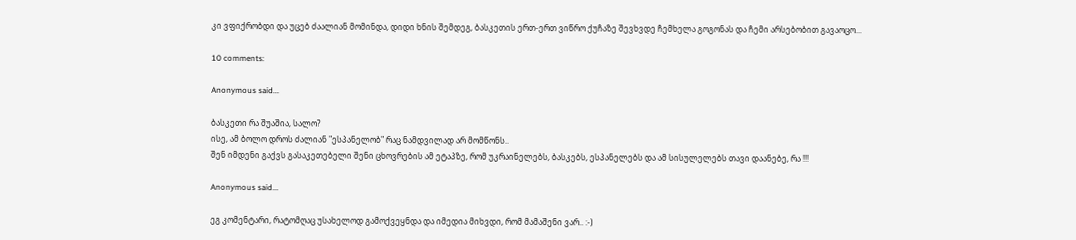კი ვფიქრობდი და უცებ ძაალიან მომინდა, დიდი ხნის შემდეგ, ბასკეთის ერთ-ერთ ვიწრო ქუჩაზე შევხვდე ჩემხელა გოგონას და ჩემი არსებობით გავაოცო...

10 comments:

Anonymous said...

ბასკეთი რა შუაშია, სალო?
ისე, ამ ბოლო დროს ძალიან "ესპანელობ" რაც ნამდვილად არ მომწონს..
შენ იმდენი გაქვს გასაკეთებელი შენი ცხოვრების ამ ეტაპზე, რომ უკრაინელებს, ბასკებს, ესპანელებს და ამ სისულელებს თავი დაანებე, რა !!!

Anonymous said...

ეგ კომენტარი, რატომღაც უსახელოდ გამოქვეყნდა და იმედია მიხვდი, რომ მამაშენი ვარ.. :-)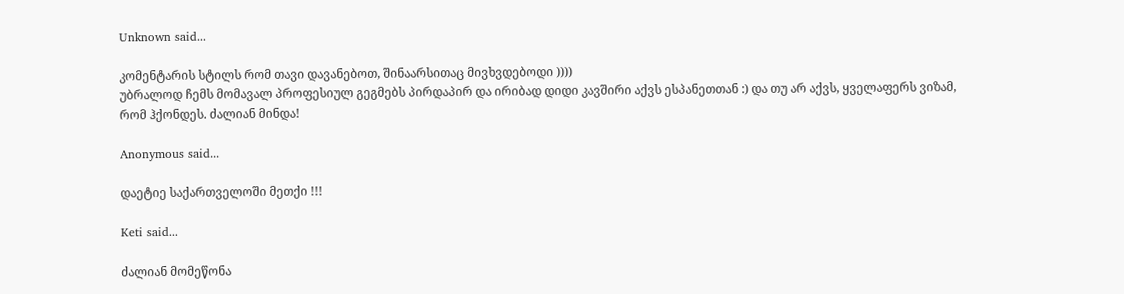Unknown said...

კომენტარის სტილს რომ თავი დავანებოთ, შინაარსითაც მივხვდებოდი ))))
უბრალოდ ჩემს მომავალ პროფესიულ გეგმებს პირდაპირ და ირიბად დიდი კავშირი აქვს ესპანეთთან :) და თუ არ აქვს, ყველაფერს ვიზამ, რომ ჰქონდეს. ძალიან მინდა!

Anonymous said...

დაეტიე საქართველოში მეთქი !!!

Keti said...

ძალიან მომეწონა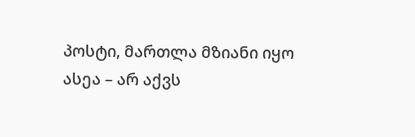პოსტი, მართლა მზიანი იყო
ასეა – არ აქვს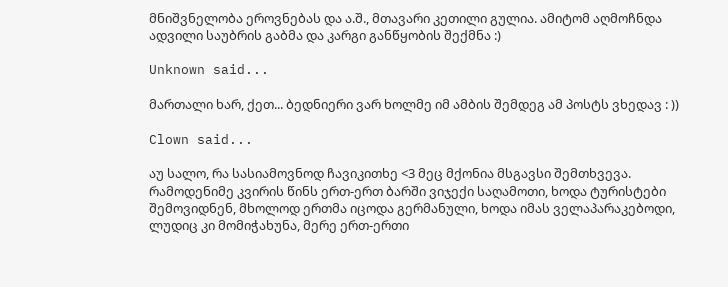მნიშვნელობა ეროვნებას და ა.შ., მთავარი კეთილი გულია. ამიტომ აღმოჩნდა ადვილი საუბრის გაბმა და კარგი განწყობის შექმნა :)

Unknown said...

მართალი ხარ, ქეთ... ბედნიერი ვარ ხოლმე იმ ამბის შემდეგ ამ პოსტს ვხედავ : ))

Clown said...

აუ სალო, რა სასიამოვნოდ ჩავიკითხე <3 მეც მქონია მსგავსი შემთხვევა.
რამოდენიმე კვირის წინს ერთ-ერთ ბარში ვიჯექი საღამოთი, ხოდა ტურისტები შემოვიდნენ, მხოლოდ ერთმა იცოდა გერმანული, ხოდა იმას ველაპარაკებოდი, ლუდიც კი მომიჭახუნა, მერე ერთ-ერთი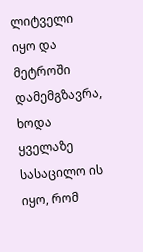ლიტველი იყო და მეტროში დამემგზავრა, ხოდა ყველაზე სასაცილო ის იყო, რომ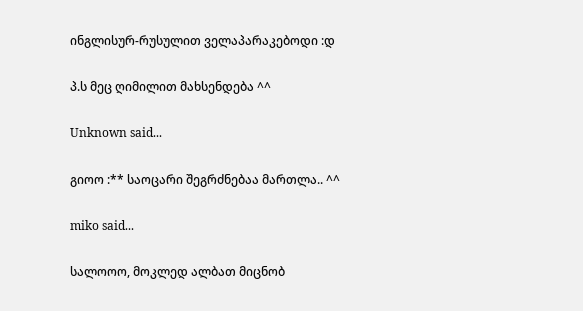ინგლისურ-რუსულით ველაპარაკებოდი :დ

პ.ს მეც ღიმილით მახსენდება ^^

Unknown said...

გიოო :** საოცარი შეგრძნებაა მართლა.. ^^

miko said...

სალოოო, მოკლედ ალბათ მიცნობ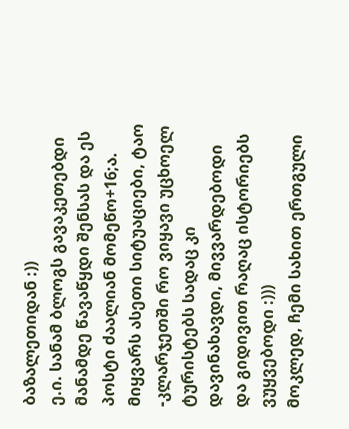ბაზალეთიდან :))
ე.ი. სანამ ბლოგს გავაკეთებდი მანამდე წავაწყდი შენსას და ეს პოსტი ძაალიან მომეწო+16;ა. მიყვარს ასეთი სიტუაციები, ტაო -კლარჯეთში რო ვიყავი უცხოელ ტურისტებს სადაც კი დავინახავდი, მივვარდებოდი და გიდივით რაღაც ისტორიებს ვუყვებოდი :)))
მოკლედ, ჩემი სახით ერთგული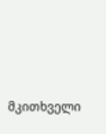მკითხველი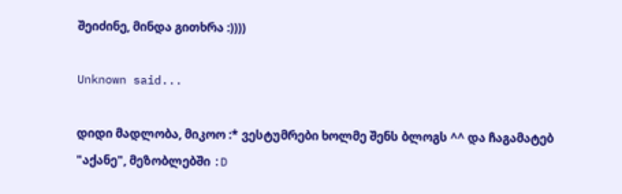შეიძინე, მინდა გითხრა :))))

Unknown said...

დიდი მადლობა, მიკოო :* ვესტუმრები ხოლმე შენს ბლოგს ^^ და ჩაგამატებ "აქანე", მეზობლებში :D